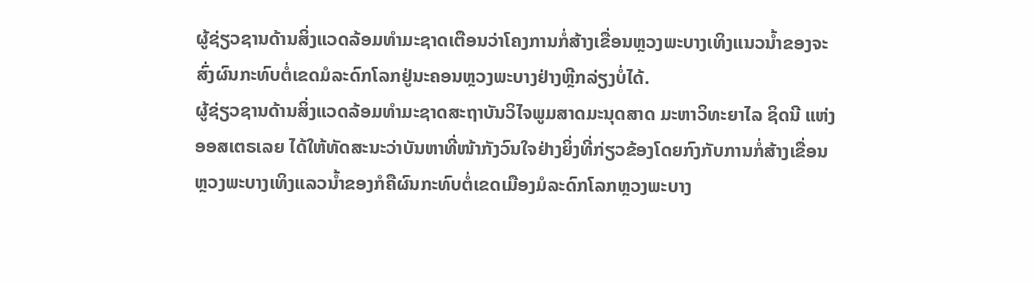ຜູ້ຊ່ຽວຊານດ້ານສິ່ງແວດລ້ອມທຳມະຊາດເຕືອນວ່າໂຄງການກໍ່ສ້າງເຂື່ອນຫຼວງພະບາງເທິງແນວນ້ຳຂອງຈະສົ່ງຜົນກະທົບຕໍ່ເຂດມໍລະດົກໂລກຢູ່ນະຄອນຫຼວງພະບາງຢ່າງຫຼີກລ່ຽງບໍ່ໄດ້.
ຜູ້ຊ່ຽວຊານດ້ານສິ່ງແວດລ້ອມທຳມະຊາດສະຖາບັນວິໄຈພູມສາດມະນຸດສາດ ມະຫາວິທະຍາໄລ ຊິດນີ ແຫ່ງອອສເຕຣເລຍ ໄດ້ໃຫ້ທັດສະນະວ່າບັນຫາທີ່ໜ້າກັງວົນໃຈຢ່າງຍິ່ງທີ່ກ່ຽວຂ້ອງໂດຍກົງກັບການກໍ່ສ້າງເຂື່ອນຫຼວງພະບາງເທິງແລວນ້ຳຂອງກໍຄືຜົນກະທົບຕໍ່ເຂດເມືອງມໍລະດົກໂລກຫຼວງພະບາງ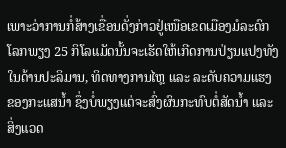ເພາະວ່າການກໍ່ສ້າງເຂື່ອນດັ່ງກ່າວຢູ່ເໜືອເຂດເມືອງມໍລະດົກໂລກພຽງ 25 ກິໂລແມັດນັ້ນຈະເຮັດໃຫ້ເກີດການປ່ຽນແປງທັງໃນດ້ານປະລິມານ, ທິດທາງການໄຫຼ ແລະ ລະດັບຄວາມແຮງຂອງກະແສນ້ຳ ຊຶ່ງບໍ່ພຽງແຕ່ຈະສົ່ງຜົນກະທົບຕໍ່ສັດນ້ຳ ແລະ ສິ່ງແວດ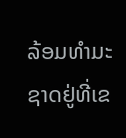ລ້ອມທຳມະຊາດຢູ່ທີ່ເຂ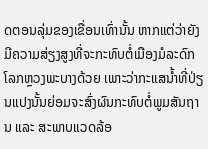ດຕອນລຸ່ມຂອງເຂື່ອນເທົ່ານັ້ນ ຫາກແຕ່ວ່າຍັງມີຄວາມສ່ຽງສູງທີ່ຈະກະທົບຕໍ່ເມືອງມໍລະດົກໂລກຫຼວງພະບາງດ້ວຍ ເພາະວ່າກະແສນ້ຳທີ່ປ່ຽນແປງນັ້ນຍ່ອມຈະສົ່ງຜົນກະທົບຕໍ່ພູມສັນຖານ ແລະ ສະພາບແວດລ້ອ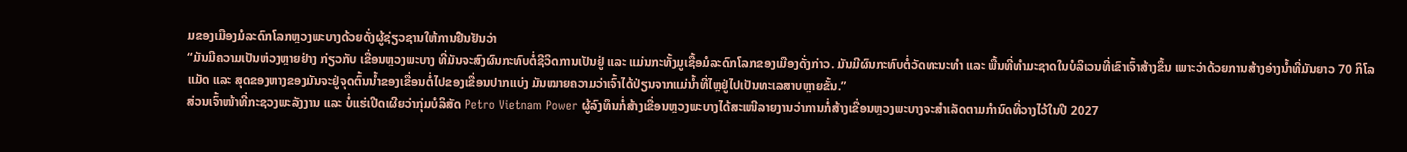ມຂອງເມືອງມໍລະດົກໂລກຫຼວງພະບາງດ້ວຍດັ່ງຜູ້ຊ່ຽວຊານໃຫ້ການຢືນຢັນວ່າ
“ມັນມີຄວາມເປັນຫ່ວງຫຼາຍຢ່າງ ກ່ຽວກັບ ເຂື່ອນຫຼວງພະບາງ ທີ່ມັນຈະສົງຜົນກະທົບຕໍ່ຊີວິດການເປັນຢູ່ ແລະ ແມ່ນກະທັ້ງມູເຊື້ອມໍລະດົກໂລກຂອງເມືອງດັ່ງກ່າວ. ມັນມີຜົນກະທົບຕໍ່ວັດທະນະທຳ ແລະ ພື້ນທີ່ທຳມະຊາດໃນບໍລິເວນທີ່ເຂົາເຈົ້າສ້າງຂຶ້ນ ເພາະວ່າດ້ວຍການສ້າງອ່າງນ້ຳທີ່ມັນຍາວ 70 ກິໂລແມັດ ແລະ ສຸດຂອງຫາງຂອງມັນຈະຢູ່ຈຸດຕົ້ນນ້ຳຂອງເຂື່ອນຕໍ່ໄປຂອງເຂື່ອນປາກແບ່ງ ມັນໝາຍຄວາມວ່າເຈົ້າໄດ້ປ່ຽນຈາກແມ່ນ້ຳທີ່ໄຫຼຢູ່ໄປເປັນທະເລສາບຫຼາຍຂັ້ນ.”
ສ່ວນເຈົ້າໜ້າທີ່ກະຊວງພະລັງງານ ແລະ ບໍ່ແຮ່ເປີດເຜີຍວ່າກຸ່ມບໍລິສັດ Petro Vietnam Power ຜູ້ລົງທຶນກໍ່ສ້າງເຂື່ອນຫຼວງພະບາງໄດ້ສະເໜີລາຍງານວ່າການກໍ່ສ້າງເຂື່ອນຫຼວງພະບາງຈະສຳເລັດຕາມກຳນົດທີ່ວາງໄວ້ໃນປີ 2027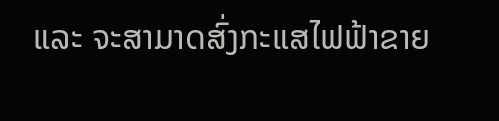ແລະ ຈະສາມາດສົ່ງກະແສໄຟຟ້າຂາຍ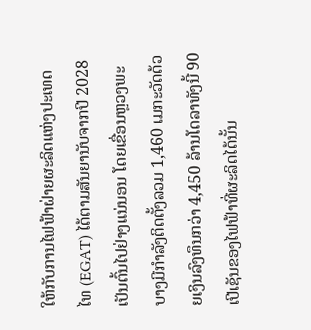ໃຫ້ກັບການໄຟຟ້າຝ່າຍຜະລິດແຫ່ງປະເທດ ໄທ (EGAT) ໄດ້ຕາມສັນຍານັບຈາກປີ 2028 ເປັນຕົ້ນໄປຢ່າງແນ່ນອນ ໂດຍເຂື່ອນຫຼວງພະບາງມີກຳລັງຕິດຕັ້ງລວມ 1,460 ເມກະວັດດ້ວຍເງິນລົງທຶນກວ່າ 4,450 ລ້ານໂດລາທັງນີ້ 90 ເປີເຊັນຂອງໄຟຟ້າທີ່ຜະລິດໄດ້ນັ້ນ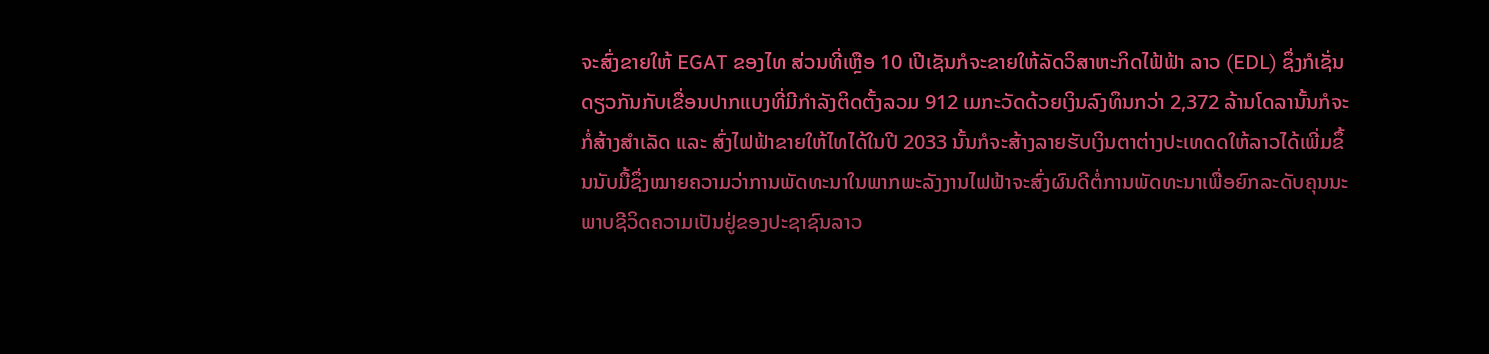ຈະສົ່ງຂາຍໃຫ້ EGAT ຂອງໄທ ສ່ວນທີ່ເຫຼືອ 10 ເປີເຊັນກໍຈະຂາຍໃຫ້ລັດວິສາຫະກິດໄຟ້ຟ້າ ລາວ (EDL) ຊຶ່ງກໍເຊັ່ນດຽວກັນກັບເຂື່ອນປາກແບງທີ່ມີກຳລັງຕິດຕັ້ງລວມ 912 ເມກະວັດດ້ວຍເງິນລົງທຶນກວ່າ 2,372 ລ້ານໂດລານັ້ນກໍຈະກໍ່ສ້າງສຳເລັດ ແລະ ສົ່ງໄຟຟ້າຂາຍໃຫ້ໄທໄດ້ໃນປີ 2033 ນັ້ນກໍຈະສ້າງລາຍຮັບເງິນຕາຕ່າງປະເທດດໃຫ້ລາວໄດ້ເພີ່ມຂຶ້ນນັບມື້ຊຶ່ງໝາຍຄວາມວ່າການພັດທະນາໃນພາກພະລັງງານໄຟຟ້າຈະສົ່ງຜົນດີຕໍ່ການພັດທະນາເພື່ອຍົກລະດັບຄຸນນະພາບຊີວິດຄວາມເປັນຢູ່ຂອງປະຊາຊົນລາວ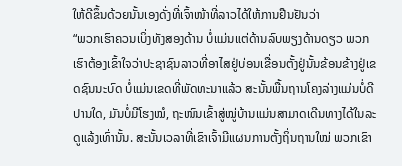ໃຫ້ດີຂຶ້ນດ້ວຍນັ້ນເອງດັ່ງທີ່ເຈົ້າໜ້າທີ່ລາວໄດ້ໃຫ້ການຢືນຢັນວ່າ
“ພວກເຮົາຄວນເບິ່ງທັງສອງດ້ານ ບໍ່ແມ່ນແຕ່ດ້ານລົບພຽງດ້ານດຽວ ພວກເຮົາຕ້ອງເຂົ້າໃຈວ່າປະຊາຊົນລາວທີ່ອາໄສຢູ່ບ່ອນເຂື່ອນຕັ້ງຢູ່ນັ້ນຂ້ອນຂ້າງຢູ່ເຂດຊົນນະບົດ ບໍ່ແມ່ນເຂດທີ່ພັດທະນາແລ້ວ ສະນັ້ນພື້ນຖານໂຄງລ່າງແມ່ນບໍ່ດີປານໃດ, ມັນບໍ່ມີໂຮງໝໍ, ຖະໜົນເຂົ້າສູ່ໝູ່ບ້ານແມ່ນສາມາດເດີນທາງໄດ້ໃນລະດູແລ້ງເທົ່ານັ້ນ. ສະນັ້ນເວລາທີ່ເຂົາເຈົ້າມີແຜນການຕັ້ງຖິ່ນຖານໃໝ່ ພວກເຂົາ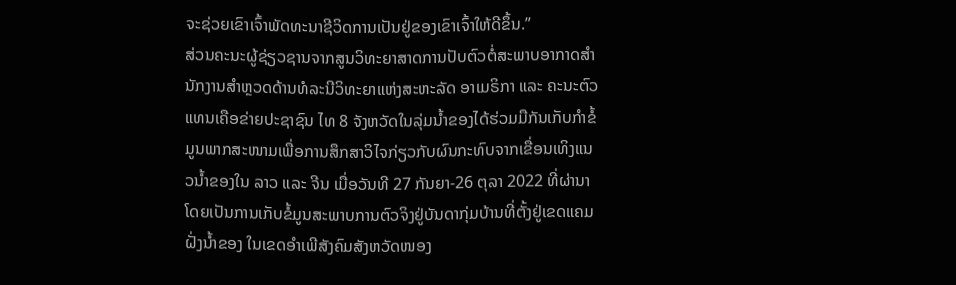ຈະຊ່ວຍເຂົາເຈົ້າພັດທະນາຊີວິດການເປັນຢູ່ຂອງເຂົາເຈົ້າໃຫ້ດີຂຶ້ນ.”
ສ່ວນຄະນະຜູ້ຊ່ຽວຊານຈາກສູນວິທະຍາສາດການປັບຕົວຕໍ່ສະພາບອາກາດສຳນັກງານສຳຫຼວດດ້ານທໍລະນີວິທະຍາແຫ່ງສະຫະລັດ ອາເມຣິກາ ແລະ ຄະນະຕົວແທນເຄືອຂ່າຍປະຊາຊົນ ໄທ 8 ຈັງຫວັດໃນລຸ່ມນ້ຳຂອງໄດ້ຮ່ວມມືກັນເກັບກຳຂໍ້ມູນພາກສະໜາມເພື່ອການສຶກສາວິໄຈກ່ຽວກັບຜົນກະທົບຈາກເຂື່ອນເທິງແນວນ້ຳຂອງໃນ ລາວ ແລະ ຈີນ ເມື່ອວັນທີ 27 ກັນຍາ-26 ຕຸລາ 2022 ທີ່ຜ່ານາໂດຍເປັນການເກັບຂໍ້ມູນສະພາບການຕົວຈິງຢູ່ບັນດາກຸ່ມບ້ານທີ່ຕັ້ງຢູ່ເຂດແຄມຝັ່ງນ້ຳຂອງ ໃນເຂດອຳເພີສັງຄົມສັງຫວັດໜອງ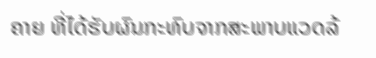ຄາຍ ທີ່ໄດ້ຮັບຜົນກະທົບຈາກສະພາບແວດລ້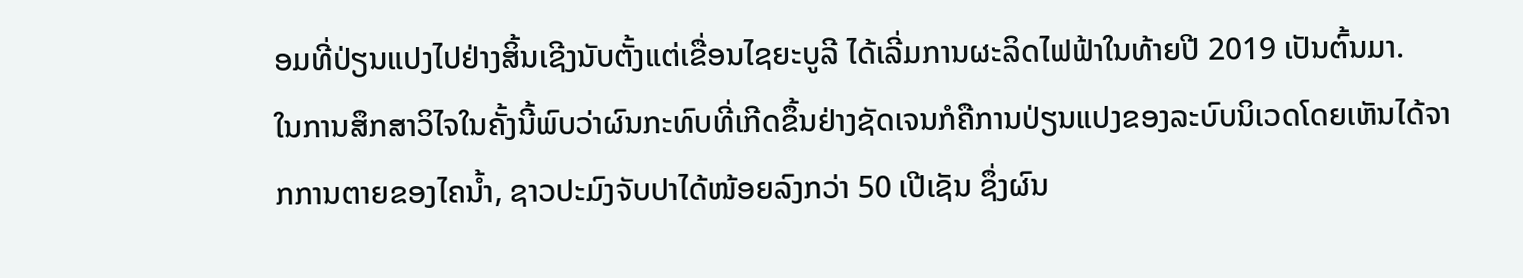ອມທີ່ປ່ຽນແປງໄປຢ່າງສິ້ນເຊີງນັບຕັ້ງແຕ່ເຂື່ອນໄຊຍະບູລີ ໄດ້ເລີ່ມການຜະລິດໄຟຟ້າໃນທ້າຍປີ 2019 ເປັນຕົ້ນມາ.
ໃນການສຶກສາວິໄຈໃນຄັ້ງນີ້ພົບວ່າຜົນກະທົບທີ່ເກີດຂຶ້ນຢ່າງຊັດເຈນກໍຄືການປ່ຽນແປງຂອງລະບົບນິເວດໂດຍເຫັນໄດ້ຈາກການຕາຍຂອງໄຄນ້ຳ, ຊາວປະມົງຈັບປາໄດ້ໜ້ອຍລົງກວ່າ 50 ເປີເຊັນ ຊຶ່ງຜົນ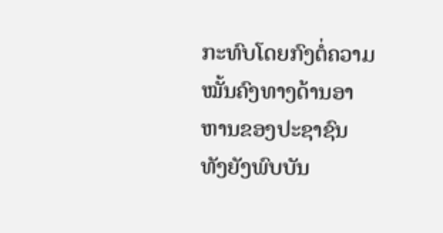ກະທົບໂດຍກົງຕໍ່ຄວາມໝັ້ນຄົງທາງດ້ານອາຫານຂອງປະຊາຊົນ ທັງຍັງພົບບັນ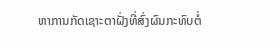ຫາການກັດເຊາະຕາຝັ່ງທີ່ສົ່ງຜົນກະທົບຕໍ່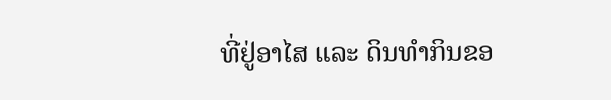ທີ່ຢູ່ອາໄສ ແລະ ດິນທຳກິນຂອ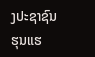ງປະຊາຊົນຮຸນແຮ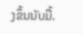ງຂຶ້ນນັບມື້.